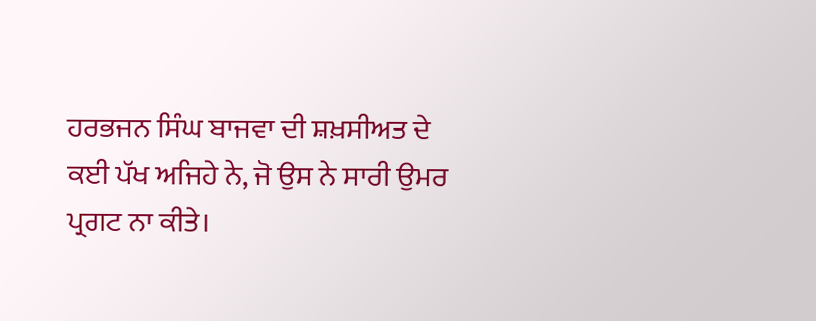ਹਰਭਜਨ ਸਿੰਘ ਬਾਜਵਾ ਦੀ ਸ਼ਖ਼ਸੀਅਤ ਦੇ ਕਈ ਪੱਖ ਅਜਿਹੇ ਨੇ, ਜੋ ਉਸ ਨੇ ਸਾਰੀ ਉਮਰ ਪ੍ਰਗਟ ਨਾ ਕੀਤੇ।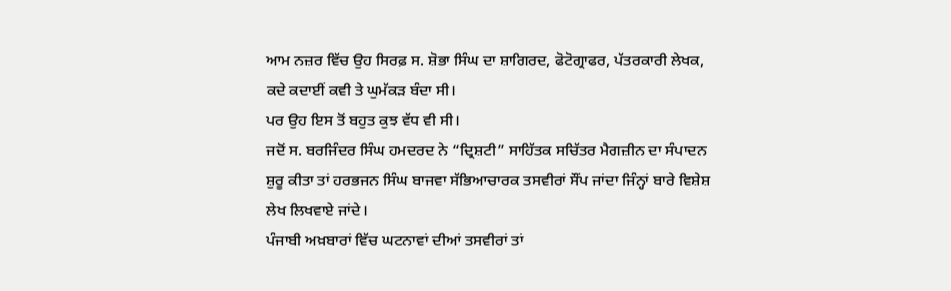ਆਮ ਨਜ਼ਰ ਵਿੱਚ ਉਹ ਸਿਰਫ਼ ਸ. ਸ਼ੋਭਾ ਸਿੰਘ ਦਾ ਸ਼ਾਗਿਰਦ, ਫੋਟੋਗ੍ਰਾਫਰ, ਪੱਤਰਕਾਰੀ ਲੇਖਕ, ਕਦੇ ਕਦਾਈਂ ਕਵੀ ਤੇ ਘੁਮੱਕੜ ਬੰਦਾ ਸੀ।
ਪਰ ਉਹ ਇਸ ਤੋਂ ਬਹੁਤ ਕੁਝ ਵੱਧ ਵੀ ਸੀ।
ਜਦੋਂ ਸ. ਬਰਜਿੰਦਰ ਸਿੰਘ ਹਮਦਰਦ ਨੇ “ਦ੍ਰਿਸ਼ਟੀ” ਸਾਹਿੱਤਕ ਸਚਿੱਤਰ ਮੈਗਜ਼ੀਨ ਦਾ ਸੰਪਾਦਨ ਸ਼ੁਰੂ ਕੀਤਾ ਤਾਂ ਹਰਭਜਨ ਸਿੰਘ ਬਾਜਵਾ ਸੱਭਿਆਚਾਰਕ ਤਸਵੀਰਾਂ ਸੌਂਪ ਜਾਂਦਾ ਜਿੰਨ੍ਹਾਂ ਬਾਰੇ ਵਿਸ਼ੇਸ਼ ਲੇਖ ਲਿਖਵਾਏ ਜਾਂਦੇ।
ਪੰਜਾਬੀ ਅਖ਼ਬਾਰਾਂ ਵਿੱਚ ਘਟਨਾਵਾਂ ਦੀਆਂ ਤਸਵੀਰਾਂ ਤਾਂ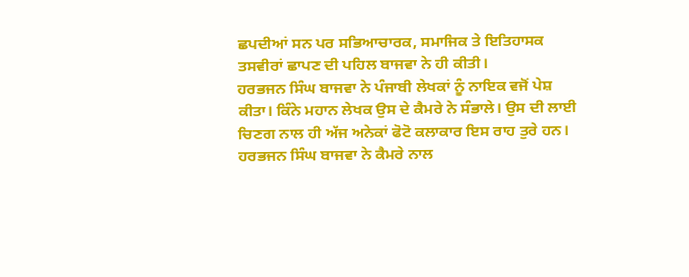ਛਪਦੀਆਂ ਸਨ ਪਰ ਸਭਿਆਚਾਰਕ, ਸਮਾਜਿਕ ਤੇ ਇਤਿਹਾਸਕ ਤਸਵੀਰਾਂ ਛਾਪਣ ਦੀ ਪਹਿਲ ਬਾਜਵਾ ਨੇ ਹੀ ਕੀਤੀ।
ਹਰਭਜਨ ਸਿੰਘ ਬਾਜਵਾ ਨੇ ਪੰਜਾਬੀ ਲੇਖਕਾਂ ਨੂੰ ਨਾਇਕ ਵਜੋਂ ਪੇਸ਼ ਕੀਤਾ। ਕਿੰਨੇ ਮਹਾਨ ਲੇਖਕ ਉਸ ਦੇ ਕੈਮਰੇ ਨੇ ਸੰਭਾਲੇ। ਉਸ ਦੀ ਲਾਈ ਚਿਣਗ ਨਾਲ ਹੀ ਅੱਜ ਅਨੇਕਾਂ ਫੋਟੋ ਕਲਾਕਾਰ ਇਸ ਰਾਹ ਤੁਰੇ ਹਨ।
ਹਰਭਜਨ ਸਿੰਘ ਬਾਜਵਾ ਨੇ ਕੈਮਰੇ ਨਾਲ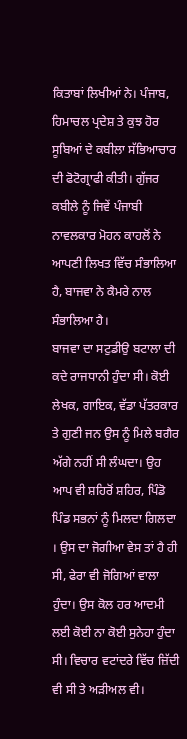ਕਿਤਾਬਾਂ ਲਿਖੀਆਂ ਨੇ। ਪੰਜਾਬ, ਹਿਮਾਚਲ ਪ੍ਰਦੇਸ਼ ਤੇ ਕੁਝ ਹੋਰ ਸੂਬਿਆਂ ਦੇ ਕਬੀਲਾ ਸੱਭਿਆਚਾਰ ਦੀ ਫੋਟੋਗ੍ਰਾਫੀ ਕੀਤੀ। ਗੁੱਜਰ ਕਬੀਲੇ ਨੂੰ ਜਿਵੇਂ ਪੰਜਾਬੀ ਨਾਵਲਕਾਰ ਮੋਹਨ ਕਾਹਲੋਂ ਨੇ ਆਪਣੀ ਲਿਖਤ ਵਿੱਚ ਸੰਭਾਲਿਆ ਹੈ, ਬਾਜਵਾ ਨੇ ਕੈਮਰੇ ਨਾਲ ਸੰਭਾਲਿਆ ਹੈ।
ਬਾਜਵਾ ਦਾ ਸਟੁਡੀਉ ਬਟਾਲਾ ਦੀ ਕਦੇ ਰਾਜਧਾਨੀ ਹੁੰਦਾ ਸੀ। ਕੋਈ ਲੇਖਕ, ਗਾਇਕ, ਵੱਡਾ ਪੱਤਰਕਾਰ ਤੇ ਗੁਣੀ ਜਨ ਉਸ ਨੂੰ ਮਿਲੇ ਬਗੈਰ ਅੱਗੇ ਨਹੀਂ ਸੀ ਲੰਘਦਾ। ਉਹ ਆਪ ਵੀ ਸ਼ਹਿਰੋਂ ਸ਼ਹਿਰ, ਪਿੰਡੋ ਪਿੰਡ ਸਭਨਾਂ ਨੂੰ ਮਿਲਦਾ ਗਿਲਦਾ
। ਉਸ ਦਾ ਜੋਗੀਆ ਵੇਸ ਤਾਂ ਹੈ ਹੀ ਸੀ, ਫੇਰਾ ਵੀ ਜੋਗਿਆਂ ਵਾਲਾ ਹੁੰਦਾ। ਉਸ ਕੋਲ ਹਰ ਆਦਮੀ ਲਈ ਕੋਈ ਨਾ ਕੋਈ ਸੁਨੇਹਾ ਹੁੰਦਾ ਸੀ। ਵਿਚਾਰ ਵਟਾਂਦਰੇ ਵਿੱਚ ਜ਼ਿੱਦੀ ਵੀ ਸੀ ਤੇ ਅੜੀਅਲ ਵੀ।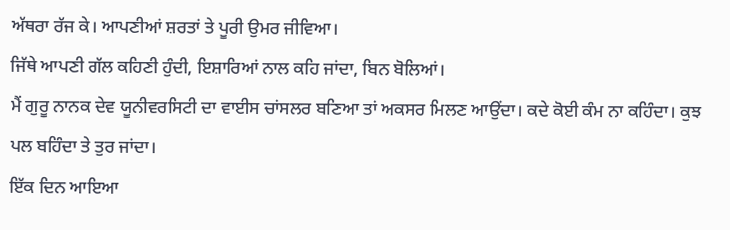ਅੱਥਰਾ ਰੱਜ ਕੇ। ਆਪਣੀਆਂ ਸ਼ਰਤਾਂ ਤੇ ਪੂਰੀ ਉਮਰ ਜੀਵਿਆ।
ਜਿੱਥੇ ਆਪਣੀ ਗੱਲ ਕਹਿਣੀ ਹੁੰਦੀ, ਇਸ਼ਾਰਿਆਂ ਨਾਲ ਕਹਿ ਜਾਂਦਾ, ਬਿਨ ਬੋਲਿਆਂ।
ਮੈਂ ਗੁਰੂ ਨਾਨਕ ਦੇਵ ਯੂਨੀਵਰਸਿਟੀ ਦਾ ਵਾਈਸ ਚਾਂਸਲਰ ਬਣਿਆ ਤਾਂ ਅਕਸਰ ਮਿਲਣ ਆਉਂਦਾ। ਕਦੇ ਕੋਈ ਕੰਮ ਨਾ ਕਹਿੰਦਾ। ਕੁਝ ਪਲ ਬਹਿੰਦਾ ਤੇ ਤੁਰ ਜਾਂਦਾ।
ਇੱਕ ਦਿਨ ਆਇਆ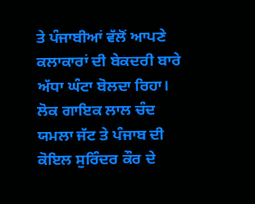ਤੇ ਪੰਜਾਬੀਆਂ ਵੱਲੋਂ ਆਪਣੇ ਕਲਾਕਾਰਾਂ ਦੀ ਬੇਕਦਰੀ ਬਾਰੇ ਅੱਧਾ ਘੰਟਾ ਬੋਲਦਾ ਰਿਹਾ। ਲੋਕ ਗਾਇਕ ਲਾਲ ਚੰਦ ਯਮਲਾ ਜੱਟ ਤੇ ਪੰਜਾਬ ਦੀ ਕੋਇਲ ਸੁਰਿੰਦਰ ਕੌਰ ਦੇ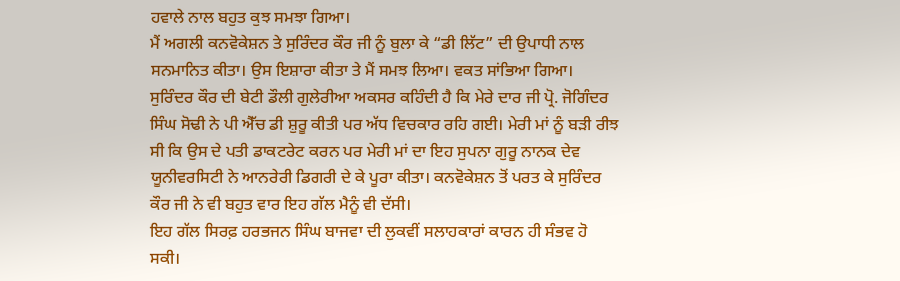ਹਵਾਲੇ ਨਾਲ ਬਹੁਤ ਕੁਝ ਸਮਝਾ ਗਿਆ।
ਮੈਂ ਅਗਲੀ ਕਨਵੋਕੇਸ਼ਨ ਤੇ ਸੁਰਿੰਦਰ ਕੌਰ ਜੀ ਨੂੰ ਬੁਲਾ ਕੇ “ਡੀ ਲਿੱਟ” ਦੀ ਉਪਾਧੀ ਨਾਲ ਸਨਮਾਨਿਤ ਕੀਤਾ। ਉਸ ਇਸ਼ਾਰਾ ਕੀਤਾ ਤੇ ਮੈਂ ਸਮਝ ਲਿਆ। ਵਕਤ ਸਾਂਭਿਆ ਗਿਆ।
ਸੁਰਿੰਦਰ ਕੌਰ ਦੀ ਬੇਟੀ ਡੌਲੀ ਗੁਲੇਰੀਆ ਅਕਸਰ ਕਹਿੰਦੀ ਹੈ ਕਿ ਮੇਰੇ ਦਾਰ ਜੀ ਪ੍ਰੋ. ਜੋਗਿੰਦਰ ਸਿੰਘ ਸੋਢੀ ਨੇ ਪੀ ਐੱਚ ਡੀ ਸ਼ੁਰੂ ਕੀਤੀ ਪਰ ਅੱਧ ਵਿਚਕਾਰ ਰਹਿ ਗਈ। ਮੇਰੀ ਮਾਂ ਨੂੰ ਬੜੀ ਰੀਝ ਸੀ ਕਿ ਉਸ ਦੇ ਪਤੀ ਡਾਕਟਰੇਟ ਕਰਨ ਪਰ ਮੇਰੀ ਮਾਂ ਦਾ ਇਹ ਸੁਪਨਾ ਗੁਰੂ ਨਾਨਕ ਦੇਵ ਯੂਨੀਵਰਸਿਟੀ ਨੇ ਆਨਰੇਰੀ ਡਿਗਰੀ ਦੇ ਕੇ ਪੂਰਾ ਕੀਤਾ। ਕਨਵੋਕੇਸ਼ਨ ਤੋਂ ਪਰਤ ਕੇ ਸੁਰਿੰਦਰ ਕੌਰ ਜੀ ਨੇ ਵੀ ਬਹੁਤ ਵਾਰ ਇਹ ਗੱਲ ਮੈਨੂੰ ਵੀ ਦੱਸੀ।
ਇਹ ਗੱਲ ਸਿਰਫ਼ ਹਰਭਜਨ ਸਿੰਘ ਬਾਜਵਾ ਦੀ ਲੁਕਵੀਂ ਸਲਾਹਕਾਰਾਂ ਕਾਰਨ ਹੀ ਸੰਭਵ ਹੋ ਸਕੀ।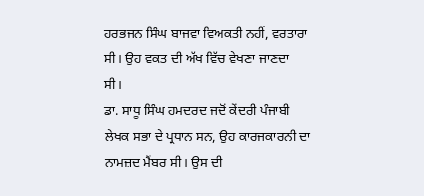ਹਰਭਜਨ ਸਿੰਘ ਬਾਜਵਾ ਵਿਅਕਤੀ ਨਹੀਂ, ਵਰਤਾਰਾ ਸੀ। ਉਹ ਵਕਤ ਦੀ ਅੱਖ ਵਿੱਚ ਵੇਖਣਾ ਜਾਣਦਾ ਸੀ।
ਡਾ. ਸਾਧੂ ਸਿੰਘ ਹਮਦਰਦ ਜਦੋਂ ਕੇਂਦਰੀ ਪੰਜਾਬੀ ਲੇਖਕ ਸਭਾ ਦੇ ਪ੍ਰਧਾਨ ਸਨ, ਉਹ ਕਾਰਜਕਾਰਨੀ ਦਾ ਨਾਮਜ਼ਦ ਮੈਂਬਰ ਸੀ। ਉਸ ਦੀ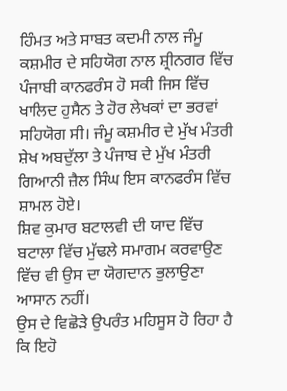ਹਿੰਮਤ ਅਤੇ ਸਾਬਤ ਕਦਮੀ ਨਾਲ ਜੰਮੂ ਕਸ਼ਮੀਰ ਦੇ ਸਹਿਯੋਗ ਨਾਲ ਸ਼੍ਰੀਨਗਰ ਵਿੱਚ ਪੰਜਾਬੀ ਕਾਨਫਰੰਸ ਹੋ ਸਕੀ ਜਿਸ ਵਿੱਚ ਖਾਲਿਦ ਹੁਸੈਨ ਤੇ ਹੋਰ ਲੇਖਕਾਂ ਦਾ ਭਰਵਾਂ ਸਹਿਯੋਗ ਸੀ। ਜੰਮੂ ਕਸ਼ਮੀਰ ਦੇ ਮੁੱਖ ਮੰਤਰੀ ਸ਼ੇਖ ਅਬਦੁੱਲਾ ਤੇ ਪੰਜਾਬ ਦੇ ਮੁੱਖ ਮੰਤਰੀ ਗਿਆਨੀ ਜ਼ੈਲ ਸਿੰਘ ਇਸ ਕਾਨਫਰੰਸ ਵਿੱਚ ਸ਼ਾਮਲ ਹੋਏ।
ਸ਼ਿਵ ਕੁਮਾਰ ਬਟਾਲਵੀ ਦੀ ਯਾਦ ਵਿੱਚ ਬਟਾਲਾ ਵਿੱਚ ਮੁੱਢਲੇ ਸਮਾਗਮ ਕਰਵਾਉਣ ਵਿੱਚ ਵੀ ਉਸ ਦਾ ਯੋਗਦਾਨ ਭੁਲਾਉਣਾ ਆਸਾਨ ਨਹੀਂ।
ਉਸ ਦੇ ਵਿਛੋੜੇ ਉਪਰੰਤ ਮਹਿਸੂਸ ਹੋ ਰਿਹਾ ਹੈ ਕਿ ਇਹੋ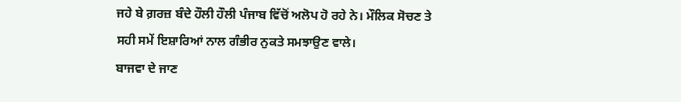ਜਹੇ ਬੇ ਗ਼ਰਜ਼ ਬੰਦੇ ਹੌਲੀ ਹੌਲੀ ਪੰਜਾਬ ਵਿੱਚੋਂ ਅਲੋਪ ਹੋ ਰਹੇ ਨੇ। ਮੌਲਿਕ ਸੋਚਣ ਤੇ ਸਹੀ ਸਮੇਂ ਇਸ਼ਾਰਿਆਂ ਨਾਲ ਗੰਭੀਰ ਨੁਕਤੇ ਸਮਝਾਉਣ ਵਾਲੇ।
ਬਾਜਵਾ ਦੇ ਜਾਣ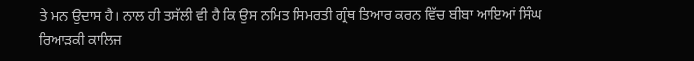ਤੇ ਮਨ ਉਦਾਸ ਹੈ। ਨਾਲ ਹੀ ਤਸੱਲੀ ਵੀ ਹੈ ਕਿ ਉਸ ਨਮਿਤ ਸਿਮਰਤੀ ਗ੍ਰੰਥ ਤਿਆਰ ਕਰਨ ਵਿੱਚ ਬੀਬਾ ਆਇਆਂ ਸਿੰਘ ਰਿਆੜਕੀ ਕਾਲਿਜ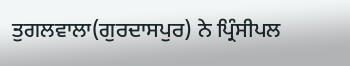ਤੁਗਲਵਾਲਾ(ਗੁਰਦਾਸਪੁਰ) ਨੇ ਪ੍ਰਿੰਸੀਪਲ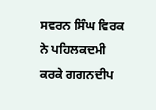ਸਵਰਨ ਸਿੰਘ ਵਿਰਕ ਨੇ ਪਹਿਲਕਦਮੀ ਕਰਕੇ ਗਗਨਦੀਪ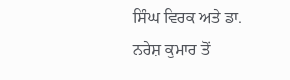ਸਿੰਘ ਵਿਰਕ ਅਤੇ ਡਾ. ਨਰੇਸ਼ ਕੁਮਾਰ ਤੋਂ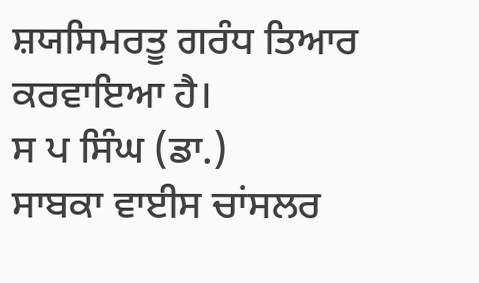ਸ਼ਯਸਿਮਰਤੂ ਗਰੰਧ ਤਿਆਰ ਕਰਵਾਇਆ ਹੈ।
ਸ ਪ ਸਿੰਘ (ਡਾ.)
ਸਾਬਕਾ ਵਾਈਸ ਚਾਂਸਲਰ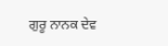ਗੁਰੂ ਨਾਨਕ ਦੇਵ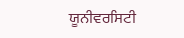ਯੂਨੀਵਰਸਿਟੀ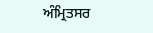ਅੰਮ੍ਰਿਤਸਰ